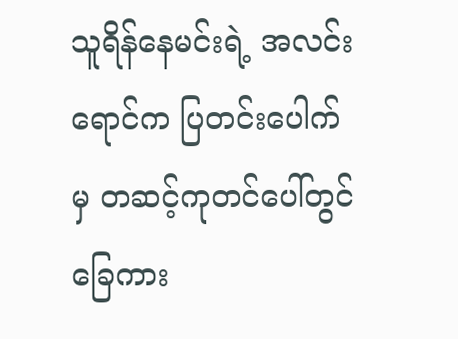သူရိန်နေမင်းရဲ့ အလင်းရောင်က ပြတင်းပေါက်မှ တဆင့်ကုတင်ပေါ်တွင်ခြေကား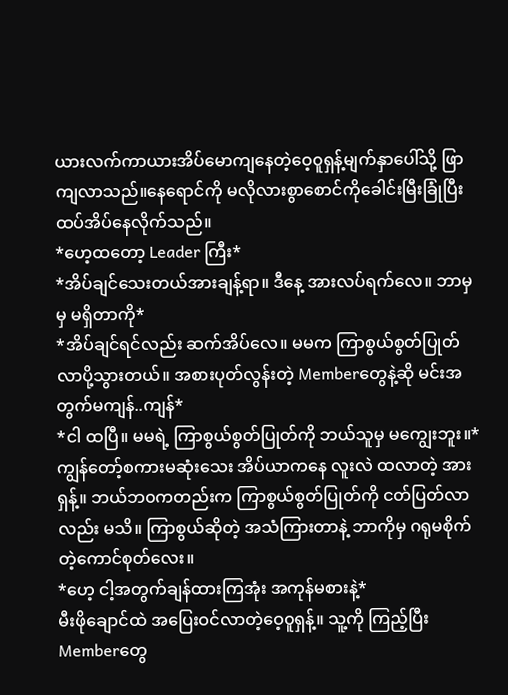ယားလက်ကာယားအိပ်မောကျနေတဲ့ဝေ့၀ူရှန့်မျက်နှာပေါ်သို့ ဖြာကျလာသည်။နေရောင်ကို မလိုလားစွာစောင်ကိုခေါင်းမြီးခြုံပြီး ထပ်အိပ်နေလိုက်သည်။
*ဟေ့ထတော့ Leader ကြီး*
*အိပ်ချင်သေးတယ်အားချန့်ရာ။ ဒီနေ့ အားလပ်ရက်လေ။ ဘာမှ မှ မရှိတာကို*
*အိပ်ချင်ရင်လည်း ဆက်အိပ်လေ။ မမက ကြာစွယ်စွတ်ပြုတ်လာပို့သွားတယ်။ အစားပုတ်လွန်းတဲ့ Memberတွေနဲ့ဆို မင်းအတွက်မကျန်..ကျန်*
*ငါ ထပြီ။ မမရဲ့ ကြာစွယ်စွတ်ပြုတ်ကို ဘယ်သူမှ မကျွေးဘူး။*
ကျွန်တော့်စကားမဆုံးသေး အိပ်ယာကနေ လူးလဲ ထလာတဲ့ အားရှန့်။ ဘယ်ဘ၀ကတည်းက ကြာစွယ်စွတ်ပြုတ်ကို ငတ်ပြတ်လာလည်း မသိ။ ကြာစွယ်ဆိုတဲ့ အသံကြားတာနဲ့ ဘာကိုမှ ဂရုမစိုက်တဲ့ကောင်စုတ်လေး။
*ဟေ့ ငါ့အတွက်ချန်ထားကြအုံး အကုန်မစားနဲ့*
မီးဖိုချောင်ထဲ အပြေးဝင်လာတဲ့ဝေ့၀ူရှန့်။ သူ့ကို ကြည့်ပြီး Memberတွေ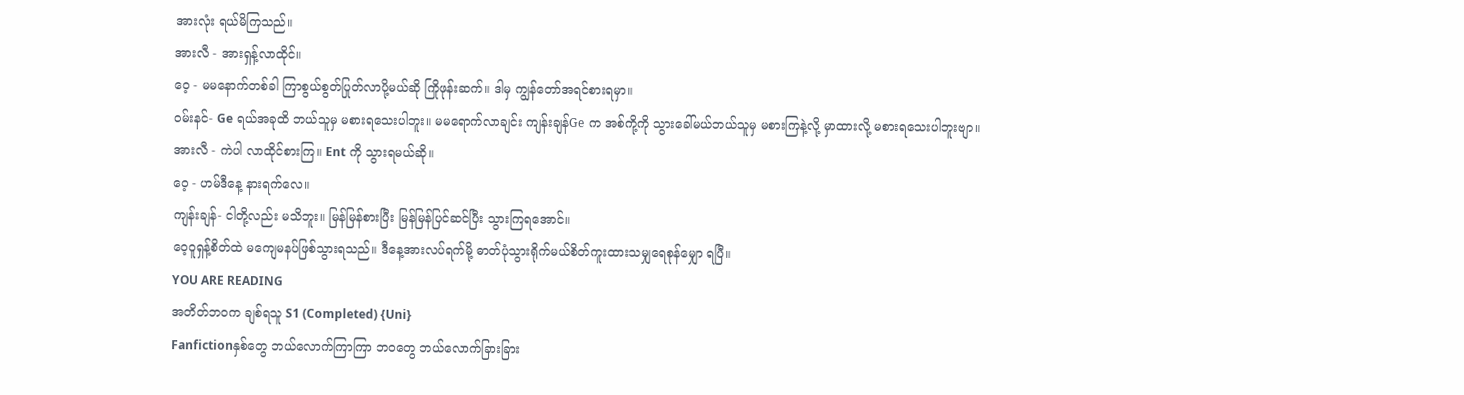အားလုံး ရယ်မိကြသည်။
အားလီ - အားရှန့်လာထိုင်။
ဝေ့ - မမနောက်တစ်ခါ ကြာစွယ်စွတ်ပြုတ်လာပို့မယ်ဆို ကြိုဖုန်းဆက်။ ဒါမှ ကျွန်တော်အရင်စားရမှာ။
၀မ်းနင်- Ge ရယ်အခုထိ ဘယ်သူမှ မစားရသေးပါဘူး။ မမရောက်လာချင်း ကျန်းချန်Ge က အစ်ကို့ကို သွားခေါ်မယ်ဘယ်သူမှ မစားကြနဲ့လို့ မှာထားလို့ မစားရသေးပါဘူးဗျာ။
အားလီ - ကဲပါ လာထိုင်စားကြ။ Ent ကို သွားရမယ်ဆို။
ဝေ့ - ဟမ်ဒီနေ့ နားရက်လေ။
ကျန်းချန်- ငါတို့လည်း မသိဘူး။ မြန်မြန်စားပြီး မြန်မြန်ပြင်ဆင်ပြီး သွားကြရအောင်။
ဝေ့၀ူရှန့်စိတ်ထဲ မကျေမနပ်ဖြစ်သွားရသည်။ ဒီနေ့အားလပ်ရက်မို့ ဓာတ်ပုံသွားရိုက်မယ်စိတ်ကူးထားသမျှရေစုန်မျှော ရပြီ။
YOU ARE READING
အတိတ်ဘ၀က ချစ်ရသူ S1 (Completed) {Uni}
Fanfictionနှစ်တွေ ဘယ်လောက်ကြာကြာ ဘ၀တွေ ဘယ်လောက်ခြားခြား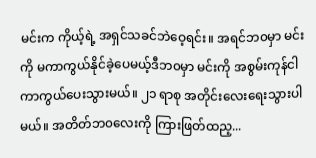မင်းက ကိုယ့်ရဲ့ အရှင်သခင်ဘဲဝေ့ရင်း။ အရင်ဘ၀မှာ မင်းကို မကာကွယ်နိုင်ခဲ့ပေမယ့်ဒီဘ၀မှာ မင်းကို အစွမ်းကုန်ငါကာကွယ်ပေးသွားမယ်။ ၂၁ ရာစု အတိုင်းလေးရေးသွားပါမယ်။ အတိတ်ဘ၀လေးကို ကြားဖြတ်ထည့...